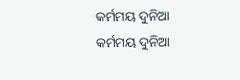କର୍ମମୟ ଦୁନିଆ
କର୍ମମୟ ଦୁନିଆ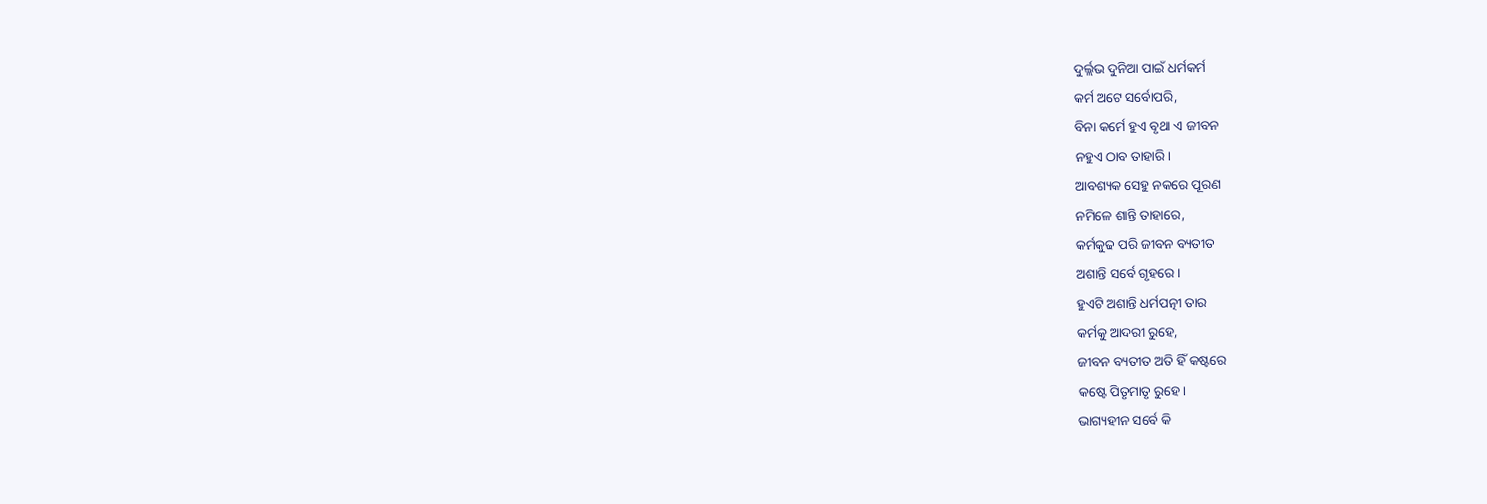ଦୁର୍ଲ୍ଲଭ ଦୁନିଆ ପାଇଁ ଧର୍ମକର୍ମ
କର୍ମ ଅଟେ ସର୍ବୋପରି,
ବିନା କର୍ମେ ହୁଏ ବୃଥା ଏ ଜୀବନ
ନହୁଏ ଠାବ ତାହାରି।
ଆବଶ୍ୟକ ସେହୁ ନକରେ ପୂରଣ
ନମିଳେ ଶାନ୍ତି ତାହାରେ,
କର୍ମକୁଢ ପରି ଜୀବନ ବ୍ୟତୀତ
ଅଶାନ୍ତି ସର୍ବେ ଗୃହରେ।
ହୁଏଟି ଅଶାନ୍ତି ଧର୍ମପତ୍ନୀ ତାର
କର୍ମକୁ ଆଦରୀ ରୁହେ,
ଜୀବନ ବ୍ୟତୀତ ଅତି ହିଁ କଷ୍ଟରେ
କଷ୍ଟେ ପିତୃମାତୃ ରୁହେ।
ଭାଗ୍ୟହୀନ ସର୍ବେ କି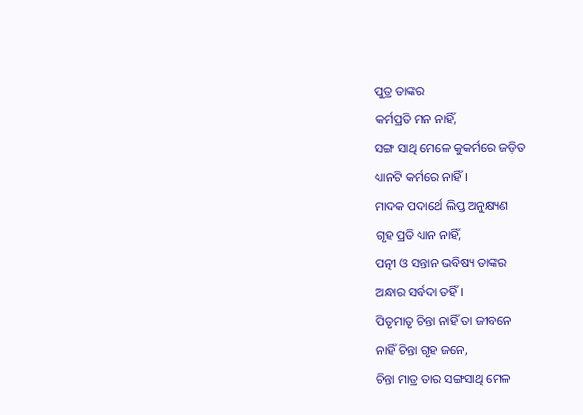ପୁତ୍ର ତାଙ୍କର
କର୍ମପ୍ରତି ମନ ନାହିଁ,
ସଙ୍ଗ ସାଥି ମେଳେ କୁକର୍ମରେ ଜଡ଼ିତ
ଧ୍ୟାନଟି କର୍ମରେ ନାହିଁ।
ମାଦକ ପଦାର୍ଥେ ଲିପ୍ତ ଅନୁକ୍ଷ୍ୟଣ
ଗୃହ ପ୍ରତି ଧ୍ୟାନ ନାହିଁ,
ପତ୍ନୀ ଓ ସନ୍ତାନ ଭବିଷ୍ୟ ତାଙ୍କର
ଅନ୍ଧାର ସର୍ବଦା ତହିଁ।
ପିତୃମାତୃ ଚିନ୍ତା ନାହିଁ ତା ଜୀବନେ
ନାହିଁ ଚିନ୍ତା ଗୃହ ଜନେ,
ଚିନ୍ତା ମାତ୍ର ତାର ସଙ୍ଗସାଥି ମେଳ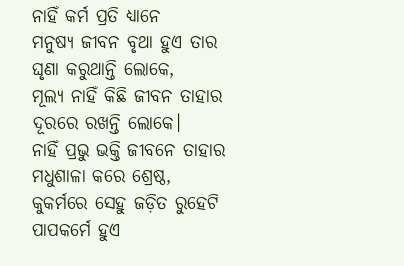ନାହିଁ କର୍ମ ପ୍ରତି ଧ୍ୟାନେ
ମନୁଷ୍ୟ ଜୀବନ ବୃଥା ହୁଏ ତାର
ଘୃଣା କରୁଥାନ୍ତି ଲୋକେ,
ମୂଲ୍ୟ ନାହିଁ କିଛି ଜୀବନ ତାହାର
ଦୂରରେ ରଖନ୍ତି ଲୋକେ।
ନାହିଁ ପ୍ରଭୁ ଭକ୍ତି ଜୀବନେ ତାହାର
ମଧୁଶାଳା କରେ ଶ୍ରେଷ୍ଠ,
କୁକର୍ମରେ ସେହୁ ଜଡ଼ିତ ରୁହେଟି
ପାପକର୍ମେ ହୁଏ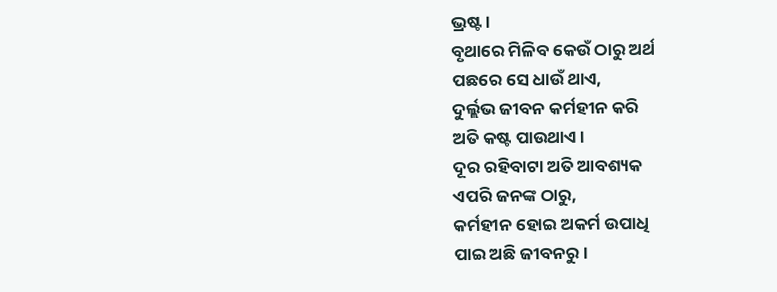ଭ୍ରଷ୍ଟ।
ବୃଥାରେ ମିଳିବ କେଉଁ ଠାରୁ ଅର୍ଥ
ପଛରେ ସେ ଧାଉଁ ଥାଏ,
ଦୁର୍ଲ୍ଲଭ ଜୀବନ କର୍ମହୀନ କରି
ଅତି କଷ୍ଟ ପାଉଥାଏ।
ଦୂର ରହିବାଟା ଅତି ଆବଶ୍ୟକ
ଏପରି ଜନଙ୍କ ଠାରୁ,
କର୍ମହୀନ ହୋଇ ଅକର୍ମ ଉପାଧି
ପାଇ ଅଛି ଜୀବନରୁ।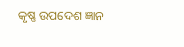କୃଷ୍ଣ ଉପଦେଶ ଜ୍ଞାନ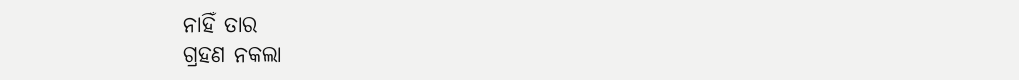ନାହିଁ ତାର
ଗ୍ରହଣ ନକଲା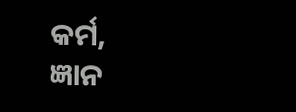କର୍ମ,
ଜ୍ଞାନ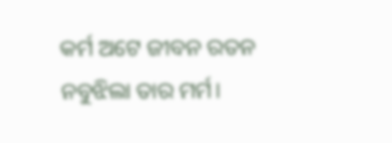କର୍ମ ଅଟେ ଜୀବନ ରତନ
ନବୁଝିଲା ତାର ମର୍ମ।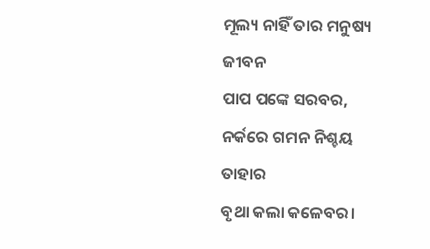ମୂଲ୍ୟ ନାହିଁ ତାର ମନୁଷ୍ୟ ଜୀବନ
ପାପ ପଙ୍କେ ସରବର,
ନର୍କରେ ଗମନ ନିଶ୍ଚୟ ତାହାର
ବୃଥା କଲା କଳେବର।